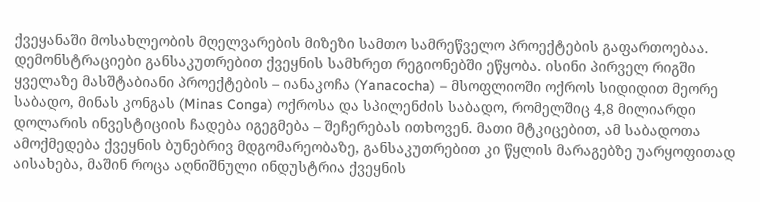ქვეყანაში მოსახლეობის მღელვარების მიზეზი სამთო სამრეწველო პროექტების გაფართოებაა. დემონსტრაციები განსაკუთრებით ქვეყნის სამხრეთ რეგიონებში ეწყობა. ისინი პირველ რიგში ყველაზე მასშტაბიანი პროექტების – იანაკოჩა (Yanacocha) – მსოფლიოში ოქროს სიდიდით მეორე საბადო, მინას კონგას (Minas Conga) ოქროსა და სპილენძის საბადო, რომელშიც 4,8 მილიარდი დოლარის ინვესტიციის ჩადება იგეგმება – შეჩერებას ითხოვენ. მათი მტკიცებით, ამ საბადოთა ამოქმედება ქვეყნის ბუნებრივ მდგომარეობაზე, განსაკუთრებით კი წყლის მარაგებზე უარყოფითად აისახება, მაშინ როცა აღნიშნული ინდუსტრია ქვეყნის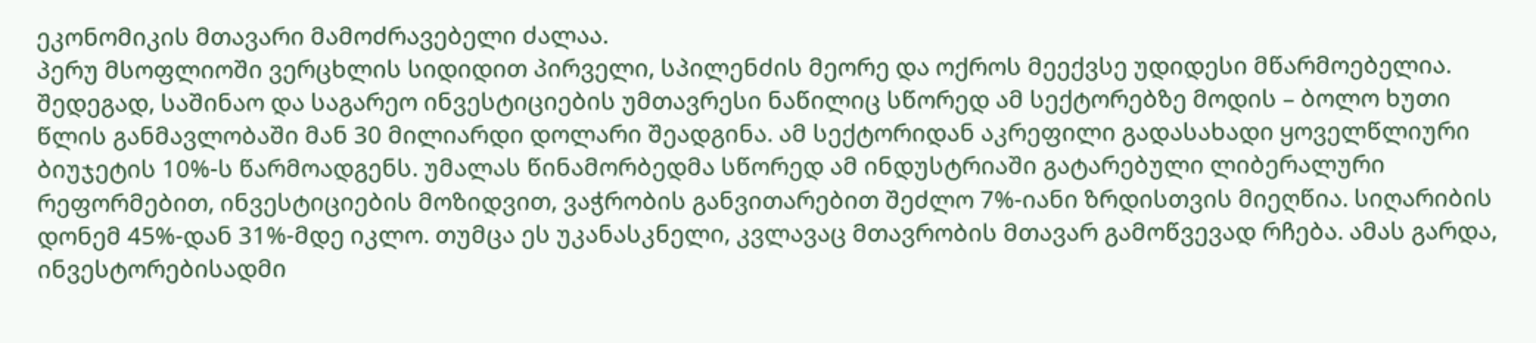ეკონომიკის მთავარი მამოძრავებელი ძალაა.
პერუ მსოფლიოში ვერცხლის სიდიდით პირველი, სპილენძის მეორე და ოქროს მეექვსე უდიდესი მწარმოებელია. შედეგად, საშინაო და საგარეო ინვესტიციების უმთავრესი ნაწილიც სწორედ ამ სექტორებზე მოდის – ბოლო ხუთი წლის განმავლობაში მან 30 მილიარდი დოლარი შეადგინა. ამ სექტორიდან აკრეფილი გადასახადი ყოველწლიური ბიუჯეტის 10%-ს წარმოადგენს. უმალას წინამორბედმა სწორედ ამ ინდუსტრიაში გატარებული ლიბერალური რეფორმებით, ინვესტიციების მოზიდვით, ვაჭრობის განვითარებით შეძლო 7%-იანი ზრდისთვის მიეღწია. სიღარიბის დონემ 45%-დან 31%-მდე იკლო. თუმცა ეს უკანასკნელი, კვლავაც მთავრობის მთავარ გამოწვევად რჩება. ამას გარდა, ინვესტორებისადმი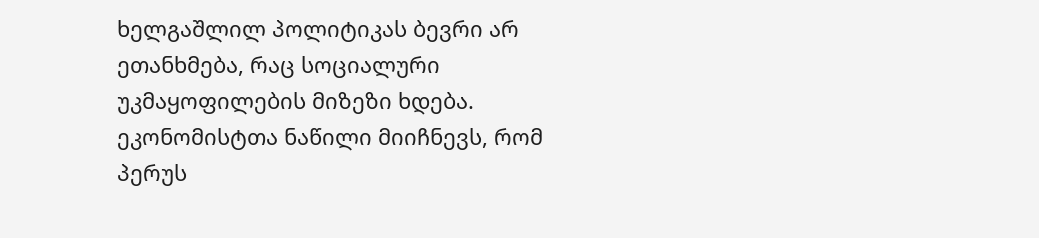ხელგაშლილ პოლიტიკას ბევრი არ ეთანხმება, რაც სოციალური უკმაყოფილების მიზეზი ხდება.
ეკონომისტთა ნაწილი მიიჩნევს, რომ პერუს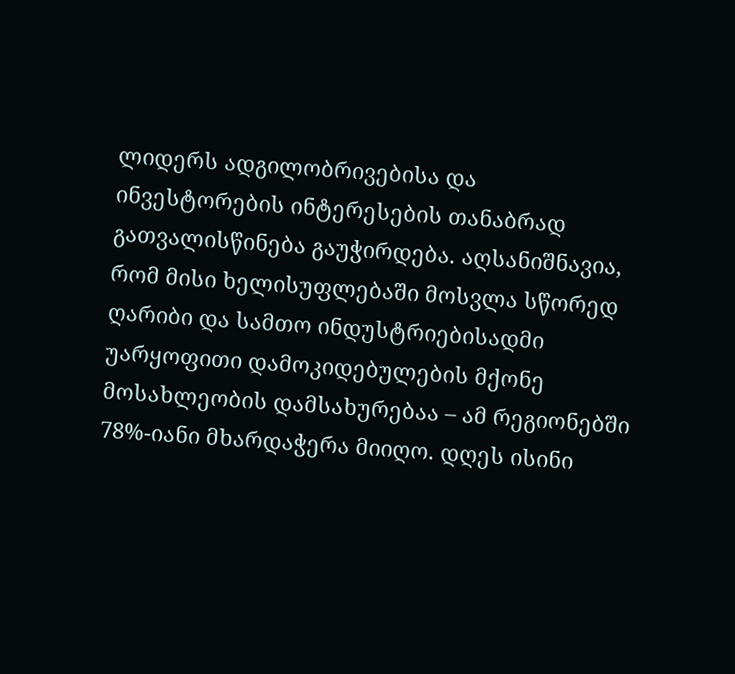ლიდერს ადგილობრივებისა და ინვესტორების ინტერესების თანაბრად გათვალისწინება გაუჭირდება. აღსანიშნავია, რომ მისი ხელისუფლებაში მოსვლა სწორედ ღარიბი და სამთო ინდუსტრიებისადმი უარყოფითი დამოკიდებულების მქონე მოსახლეობის დამსახურებაა – ამ რეგიონებში 78%-იანი მხარდაჭერა მიიღო. დღეს ისინი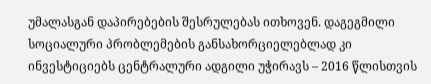უმალასგან დაპირებების შესრულებას ითხოვენ. დაგეგმილი სოციალური პრობლემების განსახორციელებლად კი ინვესტიციებს ცენტრალური ადგილი უჭირავს – 2016 წლისთვის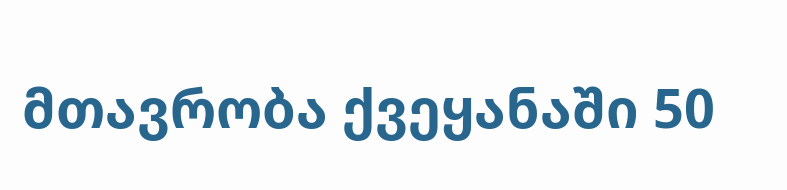მთავრობა ქვეყანაში 50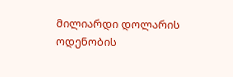მილიარდი დოლარის ოდენობის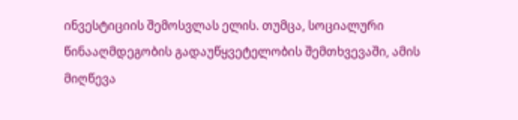ინვესტიციის შემოსვლას ელის. თუმცა, სოციალური წინააღმდეგობის გადაუწყვეტელობის შემთხვევაში, ამის მიღწევა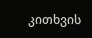კითხვის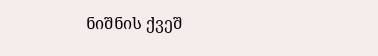ნიშნის ქვეშ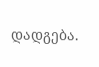დადგება.